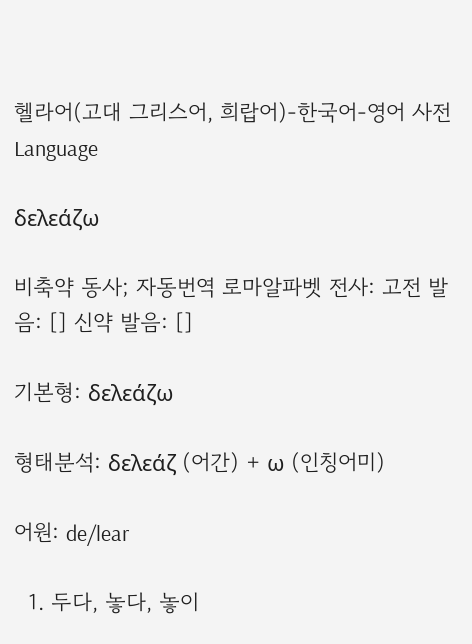헬라어(고대 그리스어, 희랍어)-한국어-영어 사전 Language

δελεάζω

비축약 동사; 자동번역 로마알파벳 전사: 고전 발음: [] 신약 발음: []

기본형: δελεάζω

형태분석: δελεάζ (어간) + ω (인칭어미)

어원: de/lear

  1. 두다, 놓다, 놓이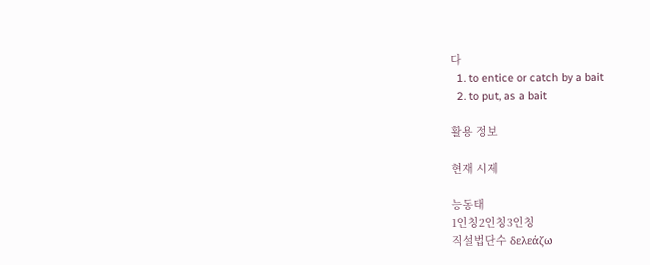다
  1. to entice or catch by a bait
  2. to put, as a bait

활용 정보

현재 시제

능동태
1인칭2인칭3인칭
직설법단수 δελεάζω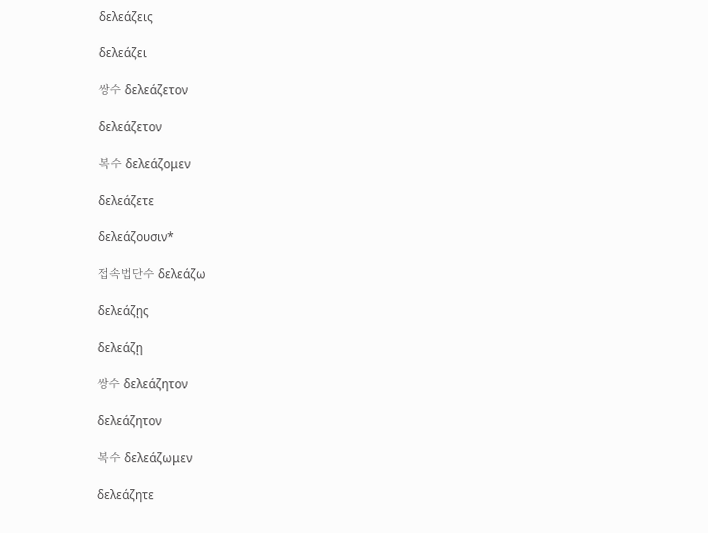δελεάζεις

δελεάζει

쌍수 δελεάζετον

δελεάζετον

복수 δελεάζομεν

δελεάζετε

δελεάζουσιν*

접속법단수 δελεάζω

δελεάζῃς

δελεάζῃ

쌍수 δελεάζητον

δελεάζητον

복수 δελεάζωμεν

δελεάζητε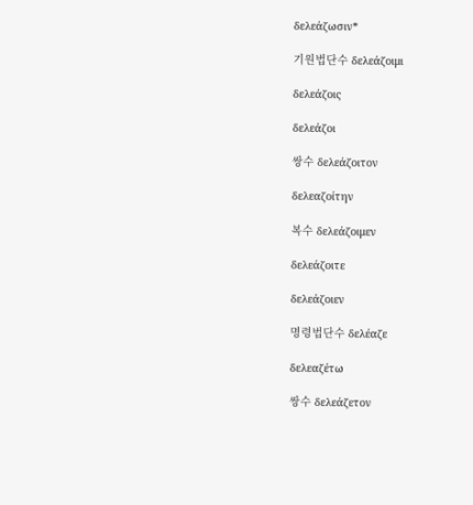δελεάζωσιν*

기원법단수 δελεάζοιμι

δελεάζοις

δελεάζοι

쌍수 δελεάζοιτον

δελεαζοίτην

복수 δελεάζοιμεν

δελεάζοιτε

δελεάζοιεν

명령법단수 δελέαζε

δελεαζέτω

쌍수 δελεάζετον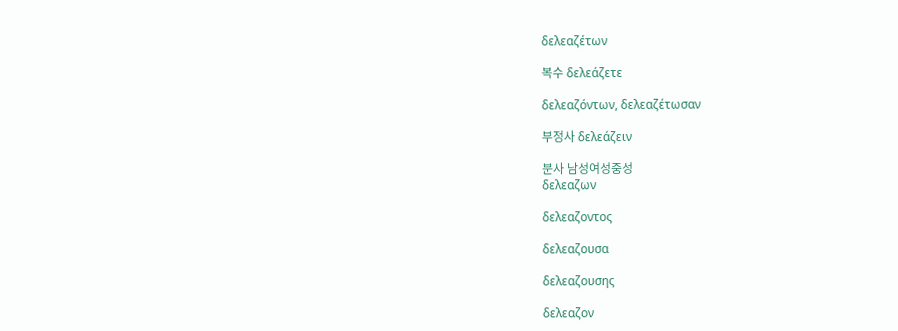δελεαζέτων

복수 δελεάζετε

δελεαζόντων, δελεαζέτωσαν

부정사 δελεάζειν

분사 남성여성중성
δελεαζων

δελεαζοντος

δελεαζουσα

δελεαζουσης

δελεαζον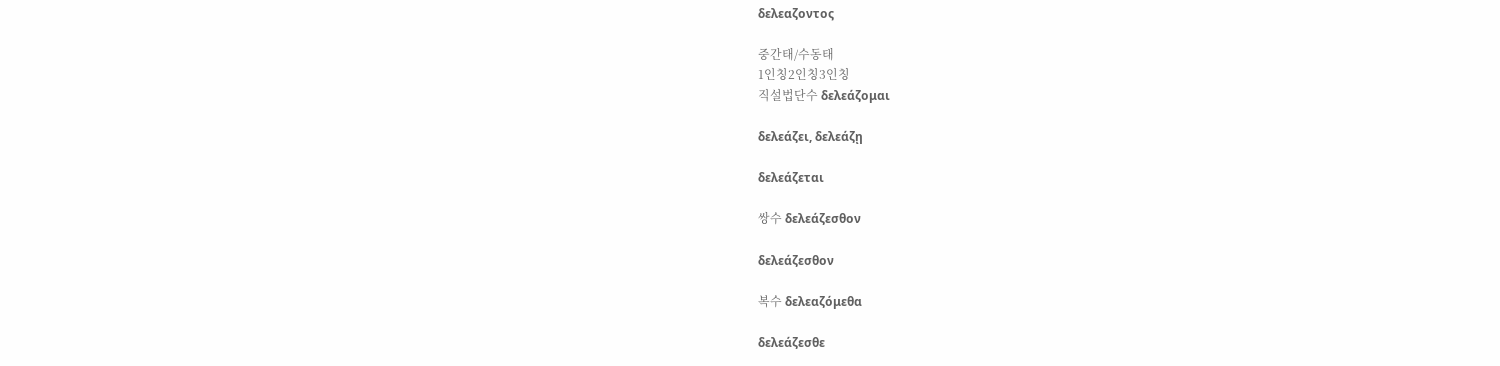δελεαζοντος

중간태/수동태
1인칭2인칭3인칭
직설법단수 δελεάζομαι

δελεάζει, δελεάζῃ

δελεάζεται

쌍수 δελεάζεσθον

δελεάζεσθον

복수 δελεαζόμεθα

δελεάζεσθε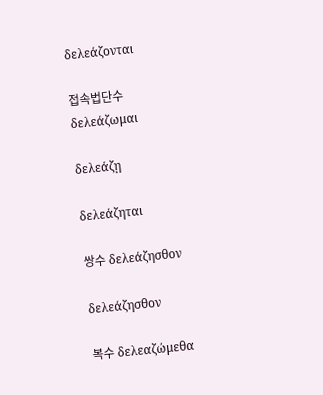δελεάζονται

접속법단수 δελεάζωμαι

δελεάζῃ

δελεάζηται

쌍수 δελεάζησθον

δελεάζησθον

복수 δελεαζώμεθα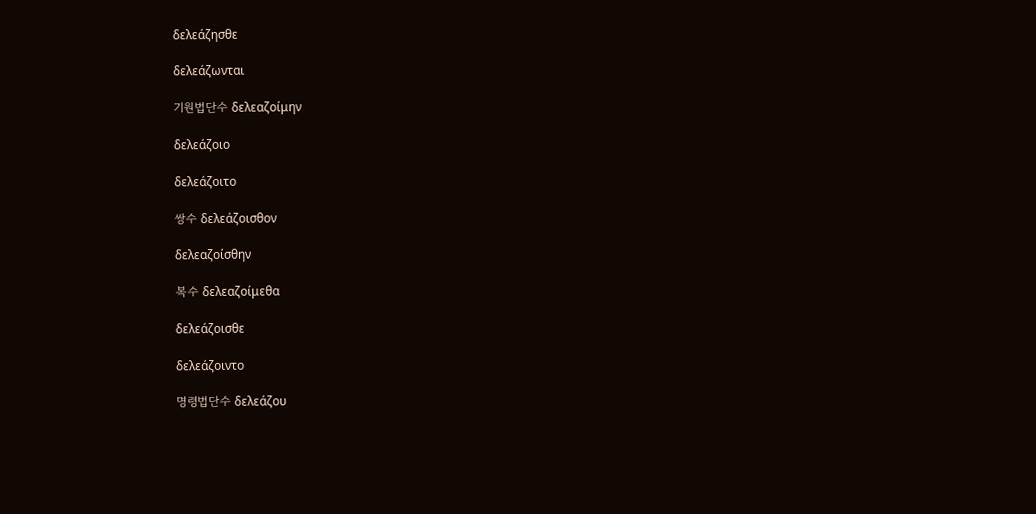δελεάζησθε

δελεάζωνται

기원법단수 δελεαζοίμην

δελεάζοιο

δελεάζοιτο

쌍수 δελεάζοισθον

δελεαζοίσθην

복수 δελεαζοίμεθα

δελεάζοισθε

δελεάζοιντο

명령법단수 δελεάζου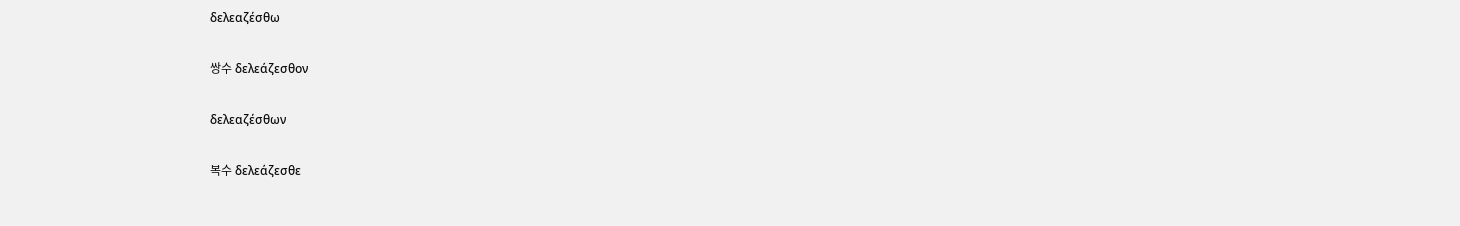δελεαζέσθω

쌍수 δελεάζεσθον

δελεαζέσθων

복수 δελεάζεσθε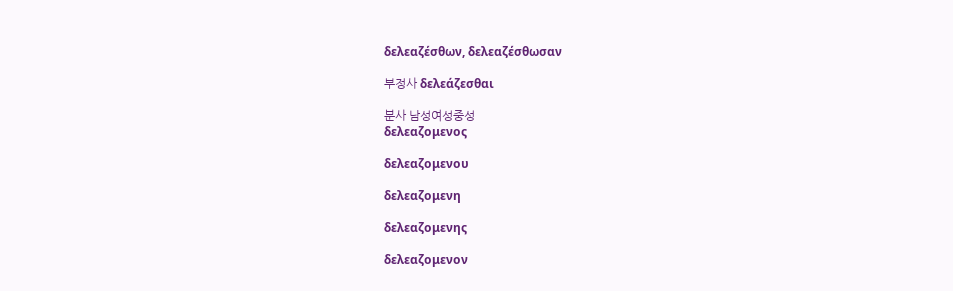δελεαζέσθων, δελεαζέσθωσαν

부정사 δελεάζεσθαι

분사 남성여성중성
δελεαζομενος

δελεαζομενου

δελεαζομενη

δελεαζομενης

δελεαζομενον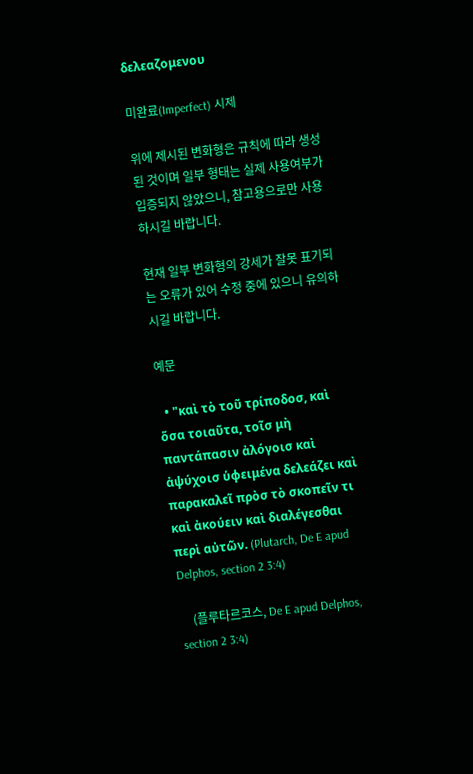δελεαζομενου

미완료(Imperfect) 시제

위에 제시된 변화형은 규칙에 따라 생성된 것이며 일부 형태는 실제 사용여부가 입증되지 않았으니, 참고용으로만 사용하시길 바랍니다.

현재 일부 변화형의 강세가 잘못 표기되는 오류가 있어 수정 중에 있으니 유의하시길 바랍니다.

예문

  • "καὶ τὸ τοῦ τρίποδοσ, καὶ ὅσα τοιαῦτα, τοῖσ μὴ παντάπασιν ἀλόγοισ καὶ ἀψύχοισ ὑφειμένα δελεάζει καὶ παρακαλεῖ πρὸσ τὸ σκοπεῖν τι καὶ ἀκούειν καὶ διαλέγεσθαι περὶ αὐτῶν. (Plutarch, De E apud Delphos, section 2 3:4)

    (플루타르코스, De E apud Delphos, section 2 3:4)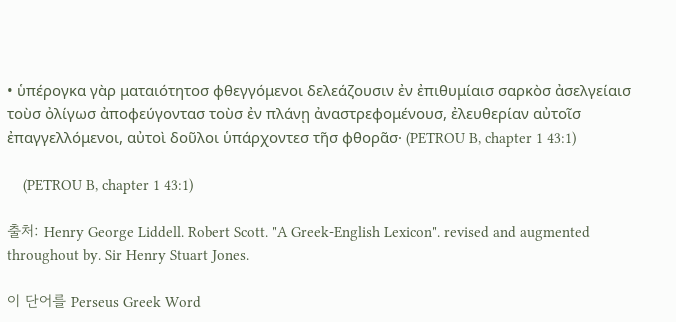• ὑπέρογκα γὰρ ματαιότητοσ φθεγγόμενοι δελεάζουσιν ἐν ἐπιθυμίαισ σαρκὸσ ἀσελγείαισ τοὺσ ὀλίγωσ ἀποφεύγοντασ τοὺσ ἐν πλάνῃ ἀναστρεφομένουσ, ἐλευθερίαν αὐτοῖσ ἐπαγγελλόμενοι, αὐτοὶ δοῦλοι ὑπάρχοντεσ τῆσ φθορᾶσ· (PETROU B, chapter 1 43:1)

    (PETROU B, chapter 1 43:1)

출처: Henry George Liddell. Robert Scott. "A Greek-English Lexicon". revised and augmented throughout by. Sir Henry Stuart Jones.

이 단어를 Perseus Greek Word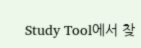Study Tool에서 찾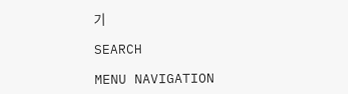기

SEARCH

MENU NAVIGATION